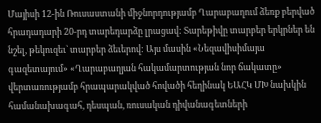Մայիսի 12-ին Ռուսաստանի միջնորդությամբ Ղարաբաղում ձեռք բերված հրադադարի 20-րդ տարեդարձը լրացավ: Տարեթիվը տարբեր երկրներ են նշել, թեկուզեւ` տարբեր ձեւերով: Այս մասին «Նեզավիսիմայա գազետայում» «Ղարաբաղյան հակամարտության նոր ճակատը» վերտառությամբ հրապարակված հովածի հեղինակ ԵԱՀԿ ՄԽ նախկին համանախագահ, դեսպան, ռուսական դիվանագետների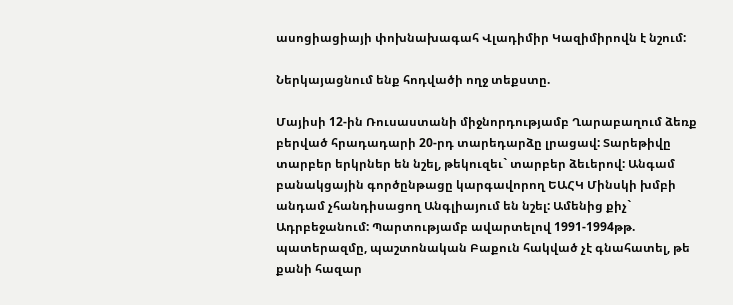ասոցիացիայի փոխնախագահ Վլադիմիր Կազիմիրովն է նշում:

Ներկայացնում ենք հոդվածի ողջ տեքստը.

Մայիսի 12-ին Ռուսաստանի միջնորդությամբ Ղարաբաղում ձեռք բերված հրադադարի 20-րդ տարեդարձը լրացավ: Տարեթիվը տարբեր երկրներ են նշել, թեկուզեւ` տարբեր ձեւերով: Անգամ բանակցային գործընթացը կարգավորող ԵԱՀԿ Մինսկի խմբի անդամ չհանդիսացող Անգլիայում են նշել: Ամենից քիչ` Ադրբեջանում: Պարտությամբ ավարտելով 1991-1994թթ. պատերազմը, պաշտոնական Բաքուն հակված չէ գնահատել, թե քանի հազար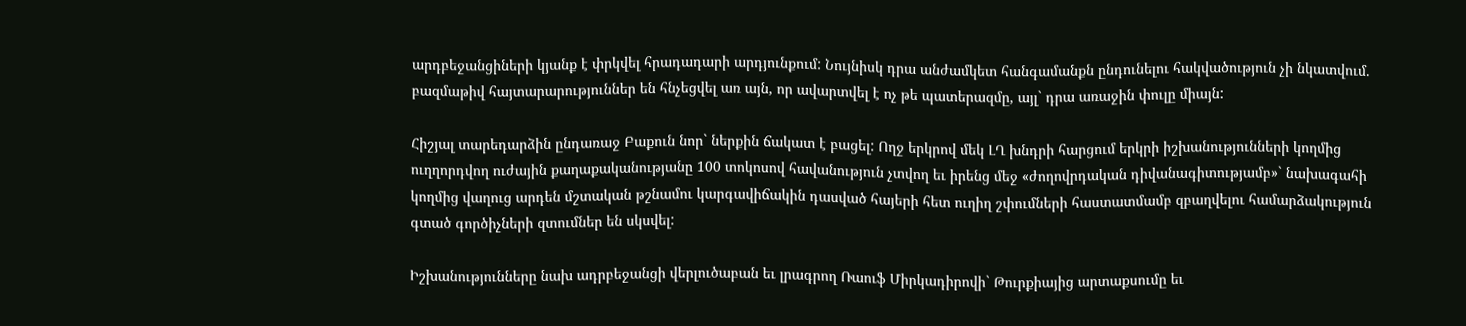արդբեջանցիների կյանք է փրկվել հրադադարի արդյունքում: Նույնիսկ դրա անժամկետ հանգամանքն ընդունելու հակվածություն չի նկատվում. բազմաթիվ հայտարարություններ են հնչեցվել առ այն, որ ավարտվել է ոչ թե պատերազմը, այլ` դրա առաջին փուլը միայն:

Հիշյալ տարեդարձին ընդառաջ Բաքուն նոր` ներքին ճակատ է բացել: Ողջ երկրով մեկ ԼՂ խնդրի հարցում երկրի իշխանությունների կողմից ուղղորդվող ուժային քաղաքականությանը 100 տոկոսով հավանություն չտվող եւ իրենց մեջ «ժողովրդական դիվանագիտությամբ»` նախագահի կողմից վաղուց արդեն մշտական թշնամու կարգավիճակին դասված հայերի հետ ուղիղ շփումների հաստատմամբ զբաղվելու համարձակություն գտած գործիչների զտումներ են սկսվել:

Իշխանությունները նախ ադրբեջանցի վերլուծաբան եւ լրագրող Ռաուֆ Միրկադիրովի` Թուրքիայից արտաքսումը եւ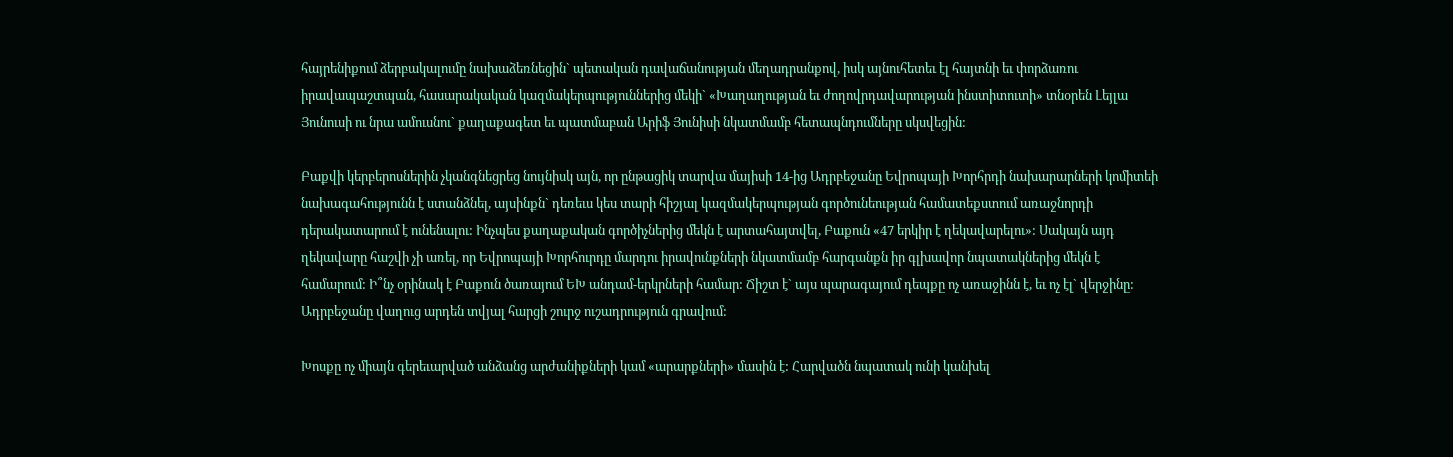հայրենիքում ձերբակալումը նախաձեռնեցին` պետական դավաճանության մեղադրանքով, իսկ այնուհետեւ էլ հայտնի եւ փորձառու իրավապաշտպան, հասարակական կազմակերպություններից մեկի` «Խաղաղության եւ ժողովրդավարության ինստիտուտի» տնօրեն Լեյլա Յունուսի ու նրա ամուսնու` քաղաքագետ եւ պատմաբան Արիֆ Յունիսի նկատմամբ հետապնդումները սկսվեցին:

Բաքվի կերբերոսներին չկանգնեցրեց նույնիսկ այն, որ ընթացիկ տարվա մայիսի 14-ից Ադրբեջանը Եվրոպայի Խորհրդի նախարարների կոմիտեի նախագահությունն է ստանձնել, այսինքն` դեռեւս կես տարի հիշյալ կազմակերպության գործունեության համատեքստում առաջնորդի դերակատարում է ունենալու: Ինչպես քաղաքական գործիչներից մեկն է արտահայտվել, Բաքուն «47 երկիր է ղեկավարելու»: Սակայն այդ ղեկավարը հաշվի չի առել, որ Եվրոպայի Խորհուրդը մարդու իրավունքների նկատմամբ հարգանքն իր գլխավոր նպատակներից մեկն է համարում: Ի՞նչ օրինակ է Բաքուն ծառայում ԵԽ անդամ-երկրների համար: Ճիշտ է` այս պարագայում դեպքը ոչ առաջինն է, եւ ոչ էլ` վերջինը: Ադրբեջանը վաղուց արդեն տվյալ հարցի շուրջ ուշադրություն գրավում:

Խոսքը ոչ միայն գերեւարված անձանց արժանիքների կամ «արարքների» մասին է: Հարվածն նպատակ ունի կանխել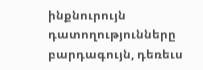ինքնուրույն դատողությունները բարդագույն, դեռեւս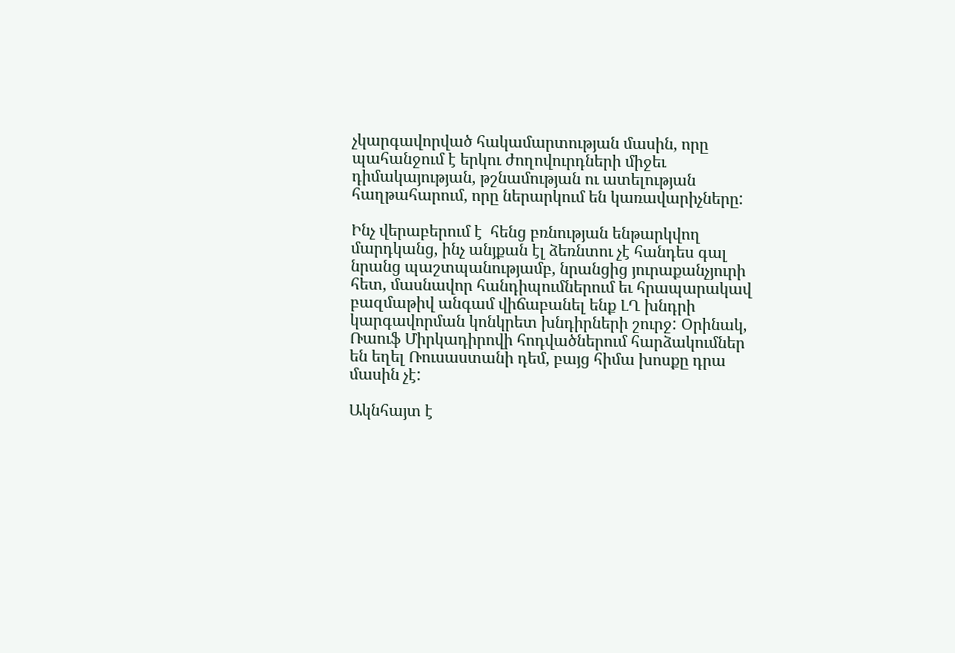չկարգավորված հակամարտության մասին, որը պահանջում է երկու ժողովուրդների միջեւ դիմակայության, թշնամության ու ատելության հաղթահարում, որը ներարկում են կառավարիչները:

Ինչ վերաբերում է  հենց բռնության ենթարկվող մարդկանց, ինչ անյքան էլ ձեռնտու չէ հանդես գալ նրանց պաշտպանությամբ, նրանցից յուրաքանչյուրի հետ, մասնավոր հանդիպումներում եւ հրապարակավ բազմաթիվ անգամ վիճաբանել ենք ԼՂ խնդրի կարգավորման կոնկրետ խնդիրների շուրջ: Օրինակ, Ռաուֆ Միրկադիրովի հոդվածներում հարձակումներ են եղել Ռուսաստանի դեմ, բայց հիմա խոսքը դրա մասին չէ:

Ակնհայտ է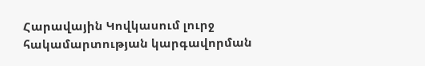Հարավային Կովկասում լուրջ հակամարտության կարգավորման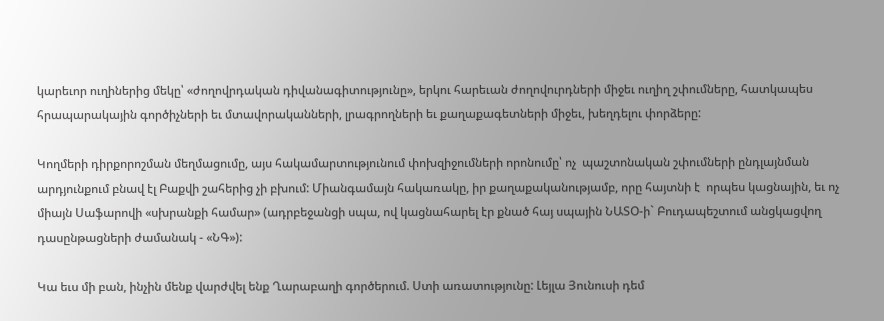կարեւոր ուղիներից մեկը՝ «ժողովրդական դիվանագիտությունը», երկու հարեւան ժողովուրդների միջեւ ուղիղ շփումները, հատկապես հրապարակային գործիչների եւ մտավորականների, լրագրողների եւ քաղաքագետների միջեւ, խեղդելու փորձերը:

Կողմերի դիրքորոշման մեղմացումը, այս հակամարտությունում փոխզիջումների որոնումը՝ ոչ  պաշտոնական շփումների ընդլայնման արդյունքում բնավ էլ Բաքվի շահերից չի բխում: Միանգամայն հակառակը, իր քաղաքականությամբ, որը հայտնի է  որպես կացնային, եւ ոչ միայն Սաֆարովի «սխրանքի համար» (ադրբեջանցի սպա, ով կացնահարել էր քնած հայ սպային ՆԱՏՕ-ի` Բուդապեշտում անցկացվող դասընթացների ժամանակ - «ՆԳ»):

Կա եւս մի բան, ինչին մենք վարժվել ենք Ղարաբաղի գործերում. Ստի առատությունը: Լեյլա Յունուսի դեմ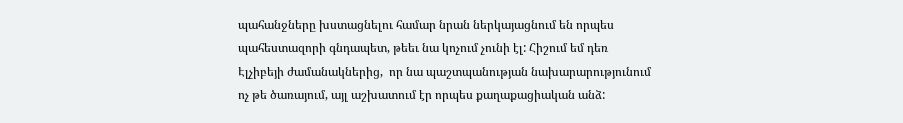պահանջները խստացնելու համար նրան ներկայացնում են որպես պահեստազորի գնդապետ, թեեւ նա կոչում չունի էլ: Հիշում եմ դեռ Էլչիբեյի ժամանակներից,  որ նա պաշտպանության նախարարությունում ոչ թե ծառայում, այլ աշխատում էր որպես քաղաքացիական անձ: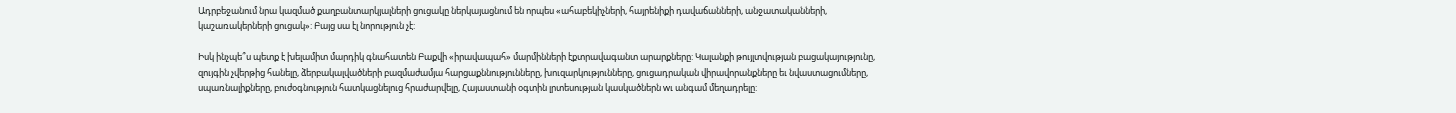Ադրբեջանում նրա կազմած քաղբանտարկյալների ցուցակը ներկայացնում են որպես «ահաբեկիչների, հայրենիքի դավաճանների, անջատականների, կաշառակերների ցուցակ»: Բայց սա էլ նորություն չէ:

Իսկ ինչպե՞ս պետք է խելամիտ մարդիկ գնահատեն Բաքվի «իրավապահ» մարմինների էքտրավագանտ արարքները: Կալանքի թույլտվության բացակայությունը, զույգին չվերթից հանելը, ձերբակալվածների բազմաժամյա հարցաքննությունները, խուզարկությունները, ցուցադրական վիրավորանքները եւ նվաստացումները, սպառնալիքները, բուժօգնություն հատկացնելուց հրաժարվելը, Հայաստանի օգտին լրտեսության կասկածներն wւ անգամ մեղադրելը: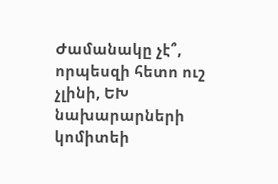Ժամանակը չէ՞, որպեսզի հետո ուշ չլինի, ԵԽ նախարարների կոմիտեի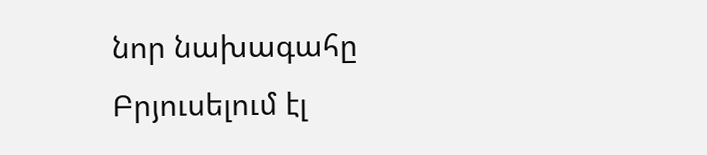նոր նախագահը Բրյուսելում էլ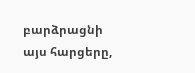բարձրացնի այս հարցերը,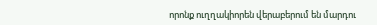որոնք ուղղակիորեն վերաբերում են մարդու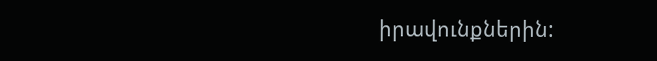իրավունքներին: